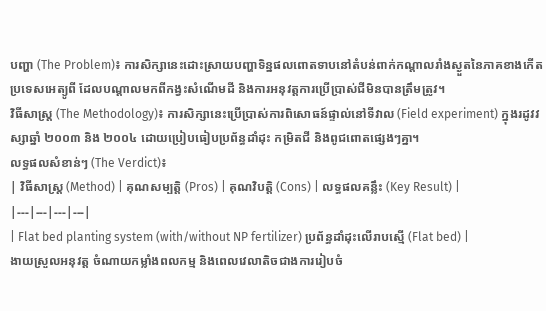បញ្ហា (The Problem)៖ ការសិក្សានេះដោះស្រាយបញ្ហាទិន្នផលពោតទាបនៅតំបន់ពាក់កណ្តាលរាំងស្ងួតនៃភាគខាងកើតប្រទេសអេត្យូពី ដែលបណ្តាលមកពីកង្វះសំណើមដី និងការអនុវត្តការប្រើប្រាស់ជីមិនបានត្រឹមត្រូវ។
វិធីសាស្ត្រ (The Methodology)៖ ការសិក្សានេះប្រើប្រាស់ការពិសោធន៍ផ្ទាល់នៅទីវាល (Field experiment) ក្នុងរដូវវស្សាឆ្នាំ ២០០៣ និង ២០០៤ ដោយប្រៀបធៀបប្រព័ន្ធដាំដុះ កម្រិតជី និងពូជពោតផ្សេងៗគ្នា។
លទ្ធផលសំខាន់ៗ (The Verdict)៖
| វិធីសាស្ត្រ (Method) | គុណសម្បត្តិ (Pros) | គុណវិបត្តិ (Cons) | លទ្ធផលគន្លឹះ (Key Result) |
|---|---|---|---|
| Flat bed planting system (with/without NP fertilizer) ប្រព័ន្ធដាំដុះលើរាបស្មើ (Flat bed) |
ងាយស្រួលអនុវត្ត ចំណាយកម្លាំងពលកម្ម និងពេលវេលាតិចជាងការរៀបចំ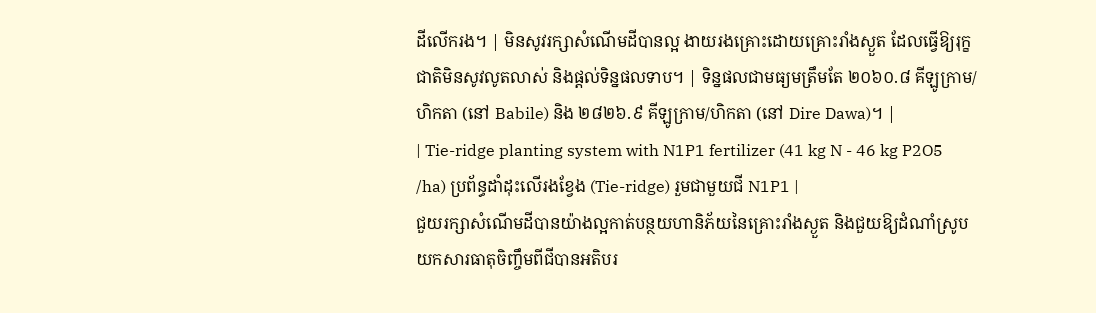ដីលើករង។ | មិនសូវរក្សាសំណើមដីបានល្អ ងាយរងគ្រោះដោយគ្រោះរាំងស្ងួត ដែលធ្វើឱ្យរុក្ខជាតិមិនសូវលូតលាស់ និងផ្តល់ទិន្នផលទាប។ | ទិន្នផលជាមធ្យមត្រឹមតែ ២០៦០.៨ គីឡូក្រាម/ហិកតា (នៅ Babile) និង ២៨២៦.៩ គីឡូក្រាម/ហិកតា (នៅ Dire Dawa)។ |
| Tie-ridge planting system with N1P1 fertilizer (41 kg N - 46 kg P2O5 /ha) ប្រព័ន្ធដាំដុះលើរងខ្វែង (Tie-ridge) រួមជាមួយជី N1P1 |
ជួយរក្សាសំណើមដីបានយ៉ាងល្អកាត់បន្ថយហានិភ័យនៃគ្រោះរាំងស្ងួត និងជួយឱ្យដំណាំស្រូបយកសារធាតុចិញ្ចឹមពីជីបានអតិបរ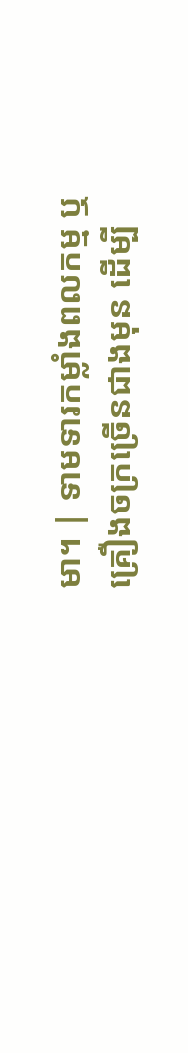មា។ | ទាមទារកម្លាំងពលកម្ម ឬគ្រឿងចក្រច្រើនជាងមុន ដើម្បី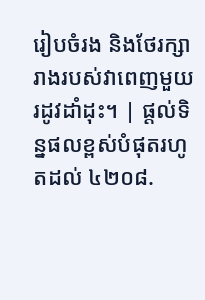រៀបចំរង និងថែរក្សារាងរបស់វាពេញមួយរដូវដាំដុះ។ | ផ្តល់ទិន្នផលខ្ពស់បំផុតរហូតដល់ ៤២០៨.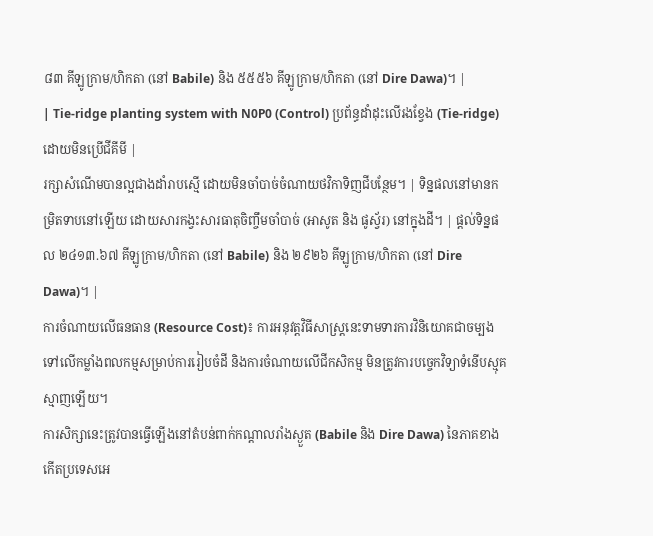៨៣ គីឡូក្រាម/ហិកតា (នៅ Babile) និង ៥៥៥៦ គីឡូក្រាម/ហិកតា (នៅ Dire Dawa)។ |
| Tie-ridge planting system with N0P0 (Control) ប្រព័ន្ធដាំដុះលើរងខ្វែង (Tie-ridge) ដោយមិនប្រើជីគីមី |
រក្សាសំណើមបានល្អជាងដាំរាបស្មើ ដោយមិនចាំបាច់ចំណាយថវិកាទិញជីបន្ថែម។ | ទិន្នផលនៅមានកម្រិតទាបនៅឡើយ ដោយសារកង្វះសារធាតុចិញ្ចឹមចាំបាច់ (អាសូត និង ផូស្វ័រ) នៅក្នុងដី។ | ផ្តល់ទិន្នផល ២៤១៣.៦៧ គីឡូក្រាម/ហិកតា (នៅ Babile) និង ២៩២៦ គីឡូក្រាម/ហិកតា (នៅ Dire Dawa)។ |
ការចំណាយលើធនធាន (Resource Cost)៖ ការអនុវត្តវិធីសាស្រ្តនេះទាមទារការវិនិយោគជាចម្បងទៅលើកម្លាំងពលកម្មសម្រាប់ការរៀបចំដី និងការចំណាយលើជីកសិកម្ម មិនត្រូវការបច្ចេកវិទ្យាទំនើបស្មុគស្មាញឡើយ។
ការសិក្សានេះត្រូវបានធ្វើឡើងនៅតំបន់ពាក់កណ្តាលរាំងស្ងួត (Babile និង Dire Dawa) នៃភាគខាងកើតប្រទេសអេ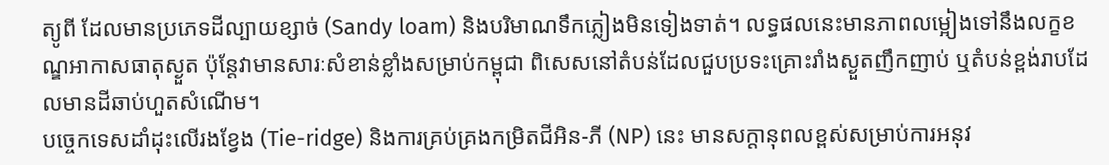ត្យូពី ដែលមានប្រភេទដីល្បាយខ្សាច់ (Sandy loam) និងបរិមាណទឹកភ្លៀងមិនទៀងទាត់។ លទ្ធផលនេះមានភាពលម្អៀងទៅនឹងលក្ខខណ្ឌអាកាសធាតុស្ងួត ប៉ុន្តែវាមានសារៈសំខាន់ខ្លាំងសម្រាប់កម្ពុជា ពិសេសនៅតំបន់ដែលជួបប្រទះគ្រោះរាំងស្ងួតញឹកញាប់ ឬតំបន់ខ្ពង់រាបដែលមានដីឆាប់ហួតសំណើម។
បច្ចេកទេសដាំដុះលើរងខ្វែង (Tie-ridge) និងការគ្រប់គ្រងកម្រិតជីអិន-ភី (NP) នេះ មានសក្តានុពលខ្ពស់សម្រាប់ការអនុវ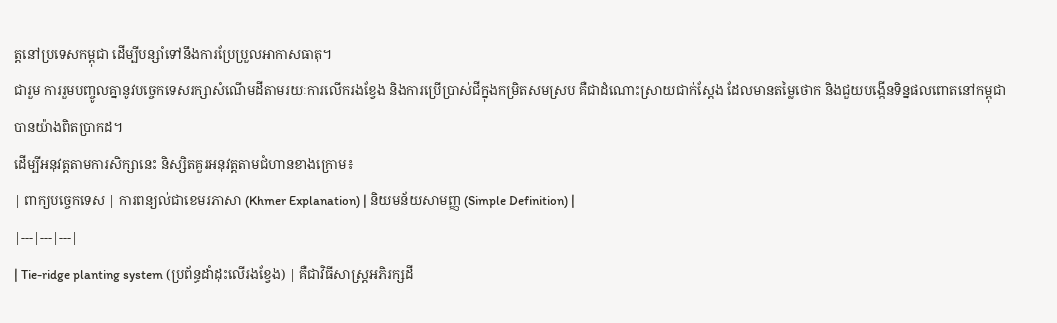ត្តនៅប្រទេសកម្ពុជា ដើម្បីបន្សាំទៅនឹងការប្រែប្រួលអាកាសធាតុ។
ជារួម ការរួមបញ្ចូលគ្នានូវបច្ចេកទេសរក្សាសំណើមដីតាមរយៈការលើករងខ្វែង និងការប្រើប្រាស់ជីក្នុងកម្រិតសមស្រប គឺជាដំណោះស្រាយជាក់ស្តែង ដែលមានតម្លៃថោក និងជួយបង្កើនទិន្នផលពោតនៅកម្ពុជាបានយ៉ាងពិតប្រាកដ។
ដើម្បីអនុវត្តតាមការសិក្សានេះ និស្សិតគួរអនុវត្តតាមជំហានខាងក្រោម៖
| ពាក្យបច្ចេកទេស | ការពន្យល់ជាខេមរភាសា (Khmer Explanation) | និយមន័យសាមញ្ញ (Simple Definition) |
|---|---|---|
| Tie-ridge planting system (ប្រព័ន្ធដាំដុះលើរងខ្វែង) | គឺជាវិធីសាស្ត្រអភិរក្សដី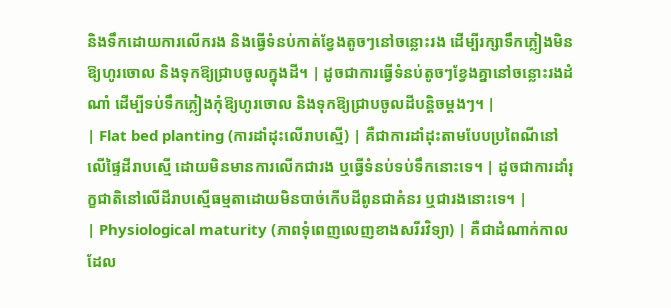និងទឹកដោយការលើករង និងធ្វើទំនប់កាត់ខ្វែងតូចៗនៅចន្លោះរង ដើម្បីរក្សាទឹកភ្លៀងមិនឱ្យហូរចោល និងទុកឱ្យជ្រាបចូលក្នុងដី។ | ដូចជាការធ្វើទំនប់តូចៗខ្វែងគ្នានៅចន្លោះរងដំណាំ ដើម្បីទប់ទឹកភ្លៀងកុំឱ្យហូរចោល និងទុកឱ្យជ្រាបចូលដីបន្តិចម្តងៗ។ |
| Flat bed planting (ការដាំដុះលើរាបស្មើ) | គឺជាការដាំដុះតាមបែបប្រពៃណីនៅលើផ្ទៃដីរាបស្មើ ដោយមិនមានការលើកជារង ឬធ្វើទំនប់ទប់ទឹកនោះទេ។ | ដូចជាការដាំរុក្ខជាតិនៅលើដីរាបស្មើធម្មតាដោយមិនបាច់កើបដីពូនជាគំនរ ឬជារងនោះទេ។ |
| Physiological maturity (ភាពទុំពេញលេញខាងសរីរវិទ្យា) | គឺជាដំណាក់កាលដែល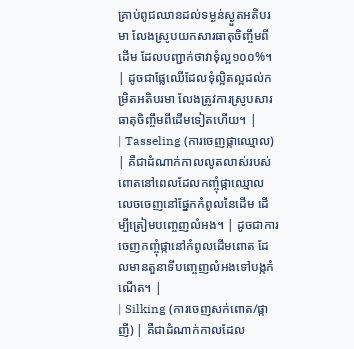គ្រាប់ពូជឈានដល់ទម្ងន់ស្ងួតអតិបរមា លែងស្រូបយកសារធាតុចិញ្ចឹមពីដើម ដែលបញ្ជាក់ថាវាទុំល្អ១០០%។ | ដូចជាផ្លែឈើដែលទុំល្អិតល្អដល់កម្រិតអតិបរមា លែងត្រូវការស្រូបសារធាតុចិញ្ចឹមពីដើមទៀតហើយ។ |
| Tasseling (ការចេញផ្កាឈ្មោល) | គឺជាដំណាក់កាលលូតលាស់របស់ពោតនៅពេលដែលកញ្ចុំផ្កាឈ្មោលលេចចេញនៅផ្នែកកំពូលនៃដើម ដើម្បីត្រៀមបញ្ចេញលំអង។ | ដូចជាការចេញកញ្ចុំផ្កានៅកំពូលដើមពោត ដែលមានតួនាទីបញ្ចេញលំអងទៅបង្កកំណើត។ |
| Silking (ការចេញសក់ពោត/ផ្កាញី) | គឺជាដំណាក់កាលដែល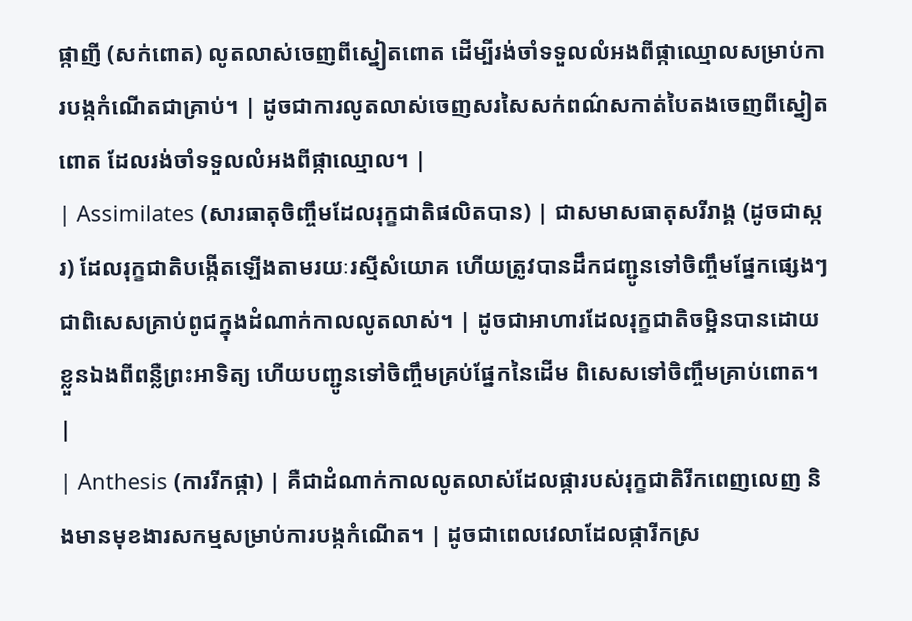ផ្កាញី (សក់ពោត) លូតលាស់ចេញពីស្នៀតពោត ដើម្បីរង់ចាំទទួលលំអងពីផ្កាឈ្មោលសម្រាប់ការបង្កកំណើតជាគ្រាប់។ | ដូចជាការលូតលាស់ចេញសរសៃសក់ពណ៌សកាត់បៃតងចេញពីស្នៀតពោត ដែលរង់ចាំទទួលលំអងពីផ្កាឈ្មោល។ |
| Assimilates (សារធាតុចិញ្ចឹមដែលរុក្ខជាតិផលិតបាន) | ជាសមាសធាតុសរីរាង្គ (ដូចជាស្ករ) ដែលរុក្ខជាតិបង្កើតឡើងតាមរយៈរស្មីសំយោគ ហើយត្រូវបានដឹកជញ្ជូនទៅចិញ្ចឹមផ្នែកផ្សេងៗ ជាពិសេសគ្រាប់ពូជក្នុងដំណាក់កាលលូតលាស់។ | ដូចជាអាហារដែលរុក្ខជាតិចម្អិនបានដោយខ្លួនឯងពីពន្លឺព្រះអាទិត្យ ហើយបញ្ជូនទៅចិញ្ចឹមគ្រប់ផ្នែកនៃដើម ពិសេសទៅចិញ្ចឹមគ្រាប់ពោត។ |
| Anthesis (ការរីកផ្កា) | គឺជាដំណាក់កាលលូតលាស់ដែលផ្ការបស់រុក្ខជាតិរីកពេញលេញ និងមានមុខងារសកម្មសម្រាប់ការបង្កកំណើត។ | ដូចជាពេលវេលាដែលផ្ការីកស្រ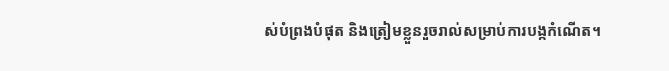ស់បំព្រងបំផុត និងត្រៀមខ្លួនរួចរាល់សម្រាប់ការបង្កកំណើត។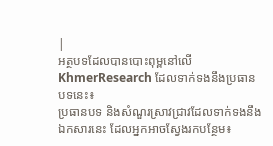|
អត្ថបទដែលបានបោះពុម្ពនៅលើ KhmerResearch ដែលទាក់ទងនឹងប្រធានបទនេះ៖
ប្រធានបទ និងសំណួរស្រាវជ្រាវដែលទាក់ទងនឹងឯកសារនេះ ដែលអ្នកអាចស្វែងរកបន្ថែម៖